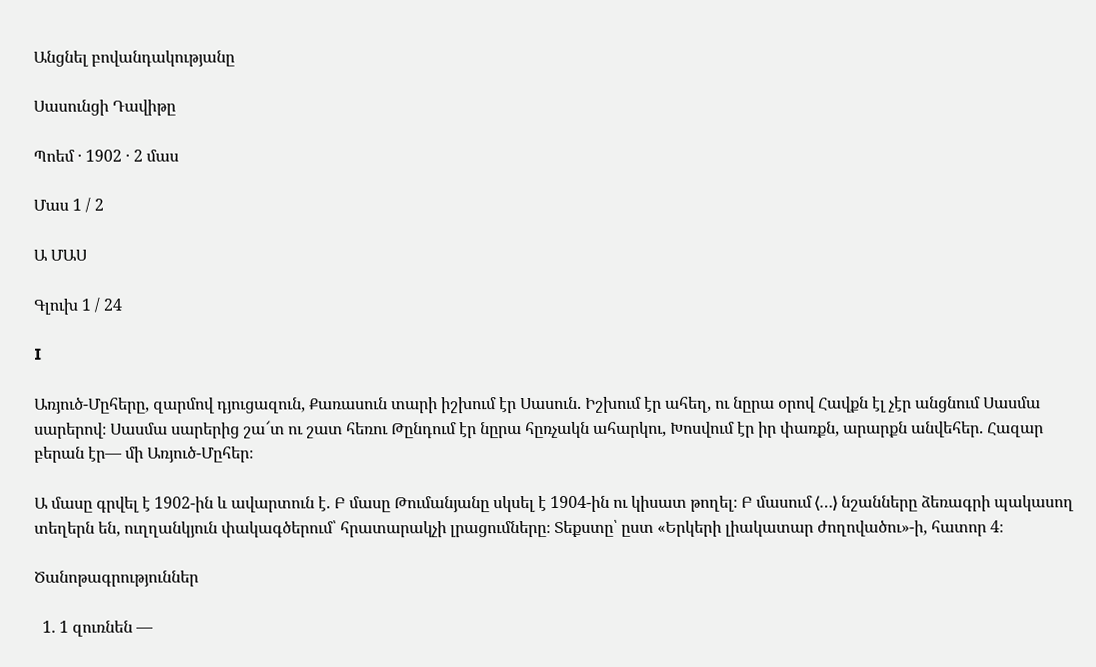Անցնել բովանդակությանը

Սասունցի Դավիթը

Պոեմ · 1902 · 2 մաս

Մաս 1 / 2

Ա ՄԱՍ

Գլուխ 1 / 24

I

Առյուծ-Մըհերը, զարմով դյուցազուն, Քառասուն տարի իշխում էր Սասուն. Իշխում էր ահեղ, ու նըրա օրով Հավքն էլ չէր անցնում Սասմա սարերով։ Սասմա սարերից շա՜տ ու շատ հեռու Թընդում էր նըրա հըռչակն ահարկու, Խոսվում էր իր փառքն, արարքն անվեհեր. Հազար բերան էր— մի Առյուծ-Մըհեր։

Ա մասը գրվել է 1902-ին և ավարտուն է. Բ մասը Թումանյանը սկսել է 1904-ին ու կիսատ թողել։ Բ մասում ⟨…⟩ նշանները ձեռագրի պակասող տեղերն են, ուղղանկյուն փակագծերում՝ հրատարակչի լրացումները։ Տեքստը՝ ըստ «Երկերի լիակատար ժողովածու»-ի, հատոր 4։

Ծանոթագրություններ

  1. 1 զուռնեն —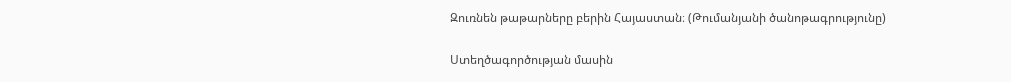Զուռնեն թաթարները բերին Հայաստան։ (Թումանյանի ծանոթագրությունը)

Ստեղծագործության մասին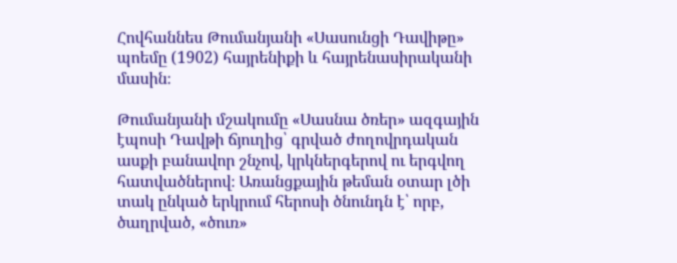Հովհաննես Թումանյանի «Սասունցի Դավիթը» պոեմը (1902) հայրենիքի և հայրենասիրականի մասին։

Թումանյանի մշակումը «Սասնա ծռեր» ազգային էպոսի Դավթի ճյուղից՝ գրված ժողովրդական ասքի բանավոր շնչով, կրկներգերով ու երգվող հատվածներով։ Առանցքային թեման օտար լծի տակ ընկած երկրում հերոսի ծնունդն է՝ որբ, ծաղրված, «ծուռ»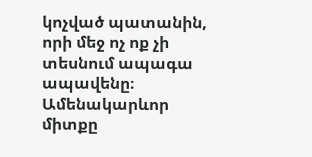կոչված պատանին, որի մեջ ոչ ոք չի տեսնում ապագա ապավենը։ Ամենակարևոր միտքը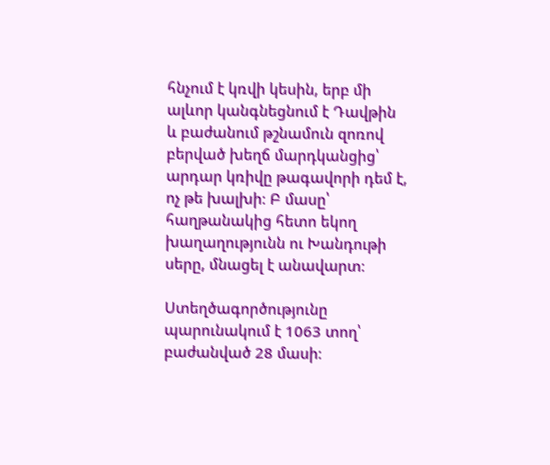հնչում է կռվի կեսին, երբ մի ալևոր կանգնեցնում է Դավթին և բաժանում թշնամուն զոռով բերված խեղճ մարդկանցից՝ արդար կռիվը թագավորի դեմ է, ոչ թե խալխի։ Բ մասը՝ հաղթանակից հետո եկող խաղաղությունն ու Խանդութի սերը, մնացել է անավարտ։

Ստեղծագործությունը պարունակում է 1063 տող՝ բաժանված 28 մասի։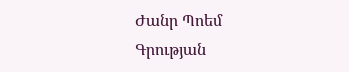Ժանր Պոեմ
Գրության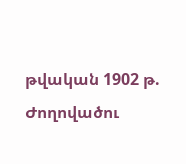թվական 1902 թ.
Ժողովածու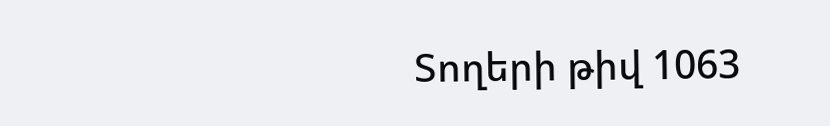Տողերի թիվ 1063